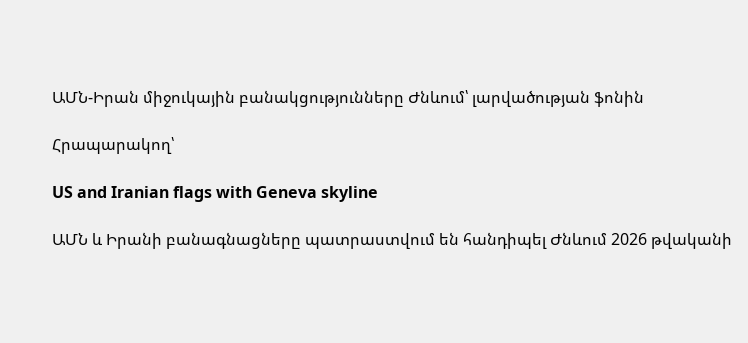ԱՄՆ-Իրան միջուկային բանակցությունները Ժնևում՝ լարվածության ֆոնին

Հրապարակող՝

US and Iranian flags with Geneva skyline

ԱՄՆ և Իրանի բանագնացները պատրաստվում են հանդիպել Ժնևում 2026 թվականի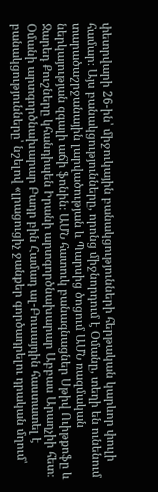փետրվարի 26-ին՝ միջուկային բանակցությունների հերթական կարևոր փուլի համար։ Այս բանակցությունները, որոնց միջնորդում է Օմանը, տեղի են ունենում տարածաշրջանային լարվածության և Պարսից ծոցում ԱՄՆ ռազմական ներկայության զգալի աճի ֆոնին։ ԱՄՆ հատուկ բանագնացներ Սթիվ Ուիթքոֆը և Ջարեդ Քուշները կհանդիպեն Իրանի արտգործնախարար Աբբաս Արաղչիի հետ։ Օմանի արտգործնախարար Բադր բին Համադ ալ-Բուսայդին հաստատել է բանակցությունները՝ նշելով «լրացուցիչ ջանքեր գործադրելու դրական մղում՝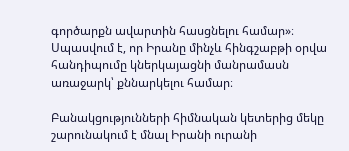գործարքն ավարտին հասցնելու համար»։ Սպասվում է, որ Իրանը մինչև հինգշաբթի օրվա հանդիպումը կներկայացնի մանրամասն առաջարկ՝ քննարկելու համար։

Բանակցությունների հիմնական կետերից մեկը շարունակում է մնալ Իրանի ուրանի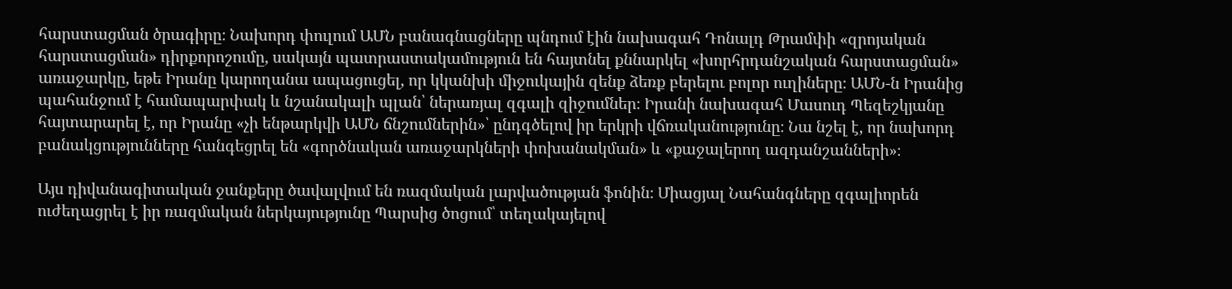հարստացման ծրագիրը։ Նախորդ փուլում ԱՄՆ բանագնացները պնդում էին նախագահ Դոնալդ Թրամփի «զրոյական հարստացման» դիրքորոշումը, սակայն պատրաստակամություն են հայտնել քննարկել «խորհրդանշական հարստացման» առաջարկը, եթե Իրանը կարողանա ապացուցել, որ կկանխի միջուկային զենք ձեռք բերելու բոլոր ուղիները։ ԱՄՆ-ն Իրանից պահանջում է համապարփակ և նշանակալի պլան՝ ներառյալ զգալի զիջումներ։ Իրանի նախագահ Մասուդ Պեզեշկյանը հայտարարել է, որ Իրանը «չի ենթարկվի ԱՄՆ ճնշումներին»՝ ընդգծելով իր երկրի վճռականությունը։ Նա նշել է, որ նախորդ բանակցությունները հանգեցրել են «գործնական առաջարկների փոխանակման» և «քաջալերող ազդանշանների»։

Այս դիվանագիտական ջանքերը ծավալվում են ռազմական լարվածության ֆոնին։ Միացյալ Նահանգները զգալիորեն ուժեղացրել է իր ռազմական ներկայությունը Պարսից ծոցում՝ տեղակայելով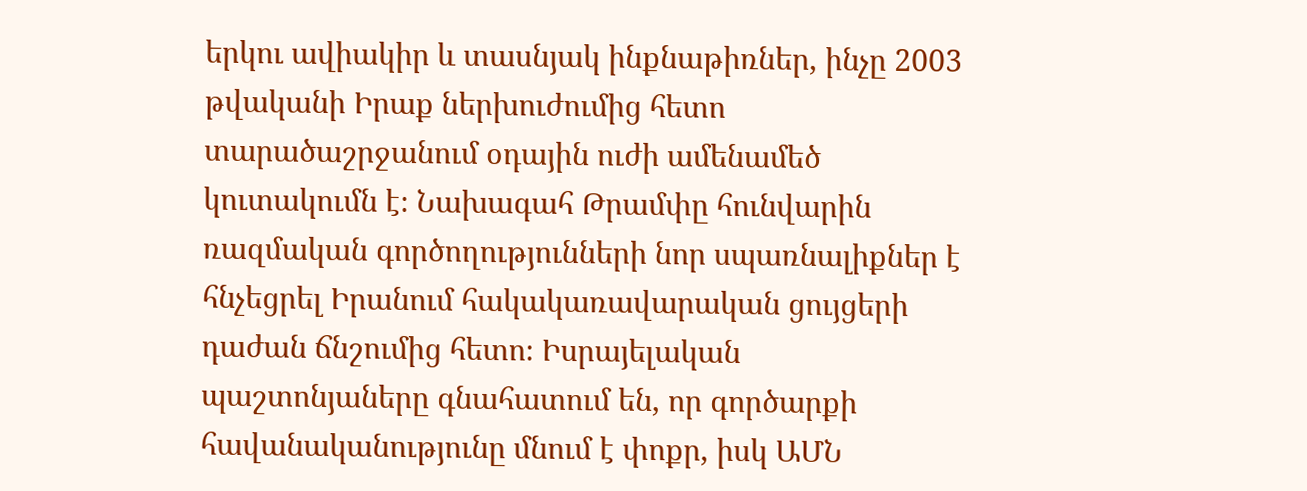երկու ավիակիր և տասնյակ ինքնաթիռներ, ինչը 2003 թվականի Իրաք ներխուժումից հետո տարածաշրջանում օդային ուժի ամենամեծ կուտակումն է։ Նախագահ Թրամփը հունվարին ռազմական գործողությունների նոր սպառնալիքներ է հնչեցրել Իրանում հակակառավարական ցույցերի դաժան ճնշումից հետո։ Իսրայելական պաշտոնյաները գնահատում են, որ գործարքի հավանականությունը մնում է փոքր, իսկ ԱՄՆ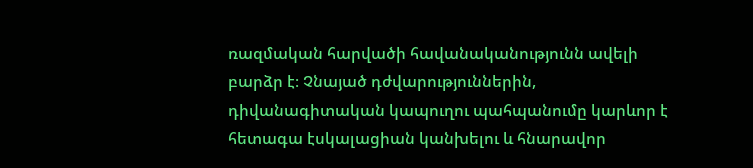ռազմական հարվածի հավանականությունն ավելի բարձր է։ Չնայած դժվարություններին, դիվանագիտական կապուղու պահպանումը կարևոր է հետագա էսկալացիան կանխելու և հնարավոր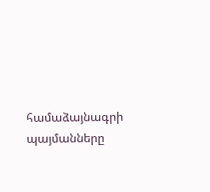համաձայնագրի պայմանները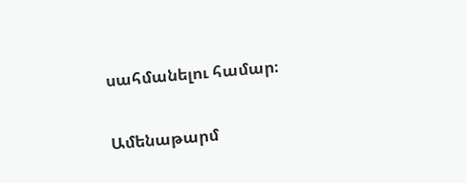սահմանելու համար։

Ամենաթարմ